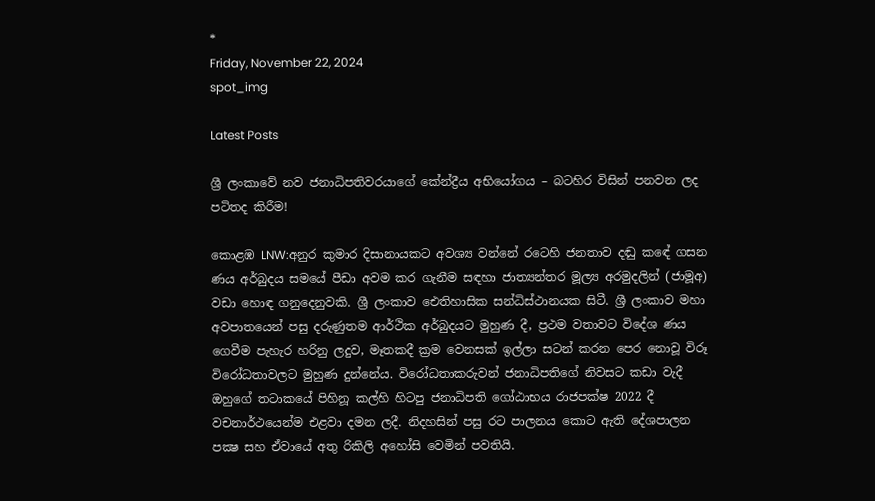*
Friday, November 22, 2024
spot_img

Latest Posts

ශ්‍රී ලංකාවේ නව ජනාධිපතිවරයාගේ කේන්ද්‍රීය අභියෝගය – බටහිර විසින් පනවන ලද පටිතද කිරීම!

කොළඹ LNW:අනුර කුමාර දිසානායකට අවශ්‍ය වන්නේ රටෙහි ජනතාව දඬු කඳේ ගසන ණය අර්බුදය සමයේ පීඩා අවම කර ගැනීම සඳහා ජාත්‍යන්තර මූල්‍ය අරමුදලින් (ජාමූඅ) වඩා හොඳ ගනුදෙනුවකි. ශ්‍රී ලංකාව ඓතිහාසික සන්ධිස්ථානයක සිටී. ශ්‍රී ලංකාව මහා අවපාතයෙන් පසු දරුණුතම ආර්ථික අර්බුදයට මුහුණ දී, ප්‍රථම වතාවට විදේශ ණය ගෙවීම පැහැර හරිනු ලදුව, මෑතකදී ක්‍රම වෙනසක් ඉල්ලා සටන් කරන පෙර නොවූ විරූ විරෝධතාවලට මුහුණ දුන්නේය. විරෝධතාකරුවන් ජනාධිපතිගේ නිවසට කඩා වැදී ඔහුගේ තටාකයේ පිහිනූ කල්හි හිටපු ජනාධිපති ගෝඨාභය රාජපක්ෂ 2022 දී වචනාර්ථයෙන්ම එළවා දමන ලදී. නිදහසින් පසු රට පාලනය කොට ඇති දේශපාලන පක්‍ෂ සහ ඒවායේ අතු රිකිලි අහෝසි වෙමින් පවතියි.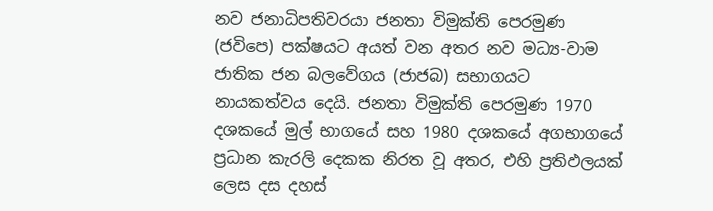නව ජනාධිපතිවරයා ජනතා විමුක්ති පෙරමුණ (ජවිපෙ) පක්ෂයට අයත් වන අතර නව මධ්‍ය-වාම ජාතික ජන බලවේගය (ජාජබ) සභාගයට නායකත්වය දෙයි. ජනතා විමුක්ති පෙරමුණ 1970 දශකයේ මුල් භාගයේ සහ 1980 දශකයේ අගභාගයේ ප්‍රධාන කැරලි දෙකක නිරත වූ අතර, එහි ප්‍රතිඵලයක් ලෙස දස දහස්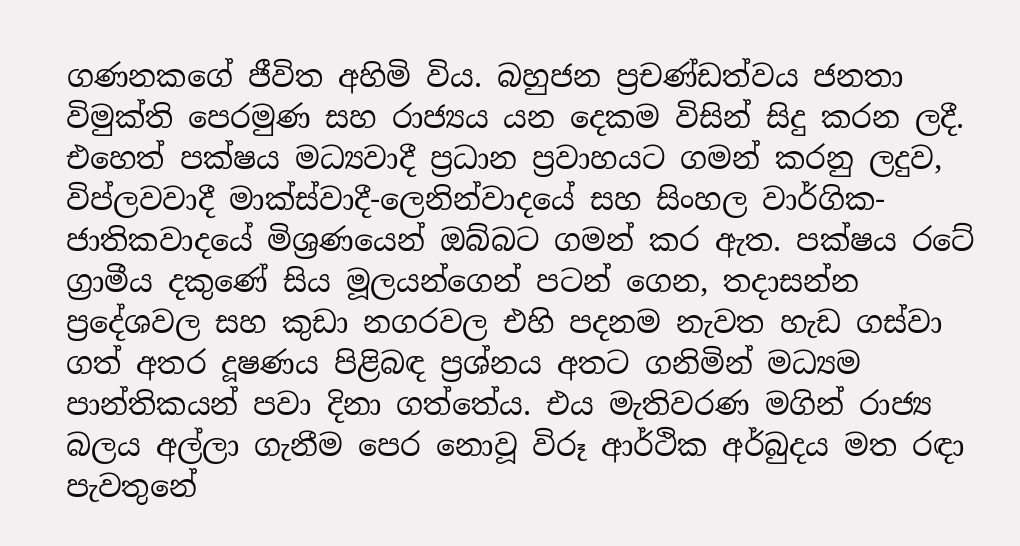ගණනකගේ ජීවිත අහිමි විය. බහුජන ප්‍රචණ්ඩත්වය ජනතා විමුක්ති පෙරමුණ සහ රාජ්‍යය යන දෙකම විසින් සිදු කරන ලදී. එහෙත් පක්ෂය මධ්‍යවාදී ප්‍රධාන ප්‍රවාහයට ගමන් කරනු ලදුව, විප්ලවවාදී මාක්ස්වාදී-ලෙනින්වාදයේ සහ සිංහල වාර්ගික-ජාතිකවාදයේ මිශ්‍රණයෙන් ඔබ්බට ගමන් කර ඇත. පක්ෂය රටේ ග්‍රාමීය දකුණේ සිය මූලයන්ගෙන් පටන් ගෙන, තදාසන්න ප්‍රදේශවල සහ කුඩා නගරවල එහි පදනම නැවත හැඩ ගස්වා ගත් අතර දූෂණය පිළිබඳ ප්‍රශ්නය අතට ගනිමින් මධ්‍යම පාන්තිකයන් පවා දිනා ගත්තේය. එය මැතිවරණ මගින් රාජ්‍ය බලය අල්ලා ගැනීම පෙර නොවූ විරූ ආර්ථික අර්බුදය මත රඳා පැවතුනේ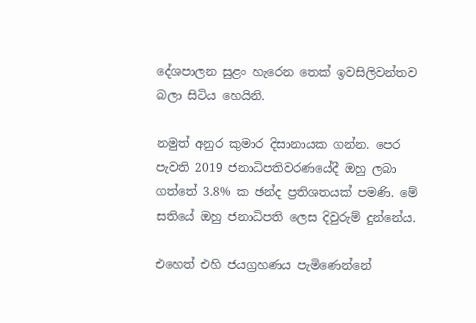දේශපාලන සුළං හැරෙන තෙක් ඉවසිලිවන්තව බලා සිටිය හෙයිනි.

නමුත් අනුර කුමාර දිසානායක ගන්න. පෙර පැවති 2019 ජනාධිපතිවරණයේදී ඔහු ලබා ගත්තේ 3.8% ක ඡන්ද ප්‍රතිශතයක් පමණි. මේ සතියේ ඔහු ජනාධිපති ලෙස දිවුරුම් දුන්නේය.

එහෙත් එහි ජයග්‍රහණය පැමිණෙන්නේ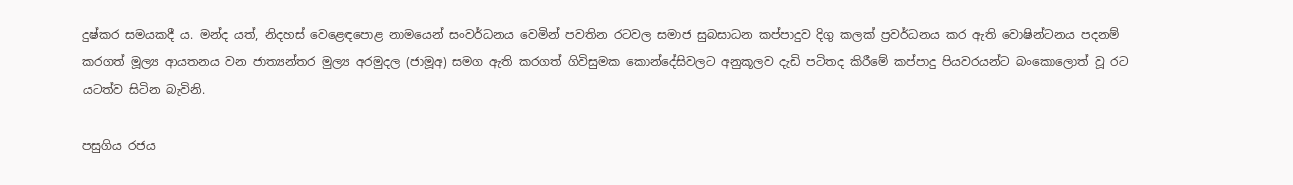දුෂ්කර සමයකදී ය. මන්ද යත්, නිදහස් වෙළෙඳපොළ නාමයෙන් සංවර්ධනය වෙමින් පවතින රටවල සමාජ සුබසාධන කප්පාදුව දිගු කලක් ප්‍රවර්ධනය කර ඇති වොෂින්ටනය පදනම් කරගත් මූල්‍ය ආයතනය වන ජාත්‍යන්තර මුල්‍ය අරමුදල (ජාමූඅ) සමග ඇති කරගත් ගිවිසුමක කොන්දේසිවලට අනුකූලව දැඩි පටිතද කිරීමේ කප්පාදු පියවරයන්ට බංකොලොත් වූ රට යටත්ව සිටින බැවිනි.

පසුගිය රජය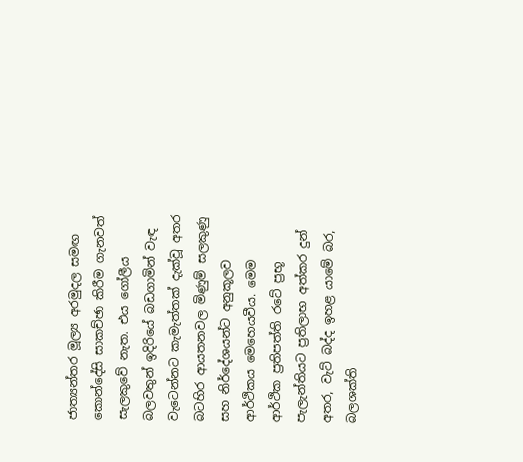ජාත්‍යන්තර මූල්‍ය අරමුදල සමඟ කොන්දේසි සාකච්ඡා කිරීම ගැනවත් සැලකුවේ නැත. එය ගෝලීය බලවතුන් ඉදිරියේ බඩගාමින් වැඳ වැටෙන්නට කැමැත්තක් දැක්වූ අතර බටහිර ආයතනවල මිණුම් සලකුණු සහ නිර්දේශයන්ට අනුකූලව ආර්ථිකය මෙහෙයවීය. මෙම ආර්ථික ප්‍රතිපත්ති රටේ ප්‍රභූ පැලැන්තියට ප්‍රතිලාභ අත්කර දුන් අතර, වැට් බද්ද ඉහළ යාමේ බර, බලශක්ති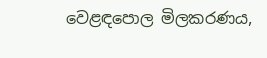වෙළඳපොල මිලකරණය,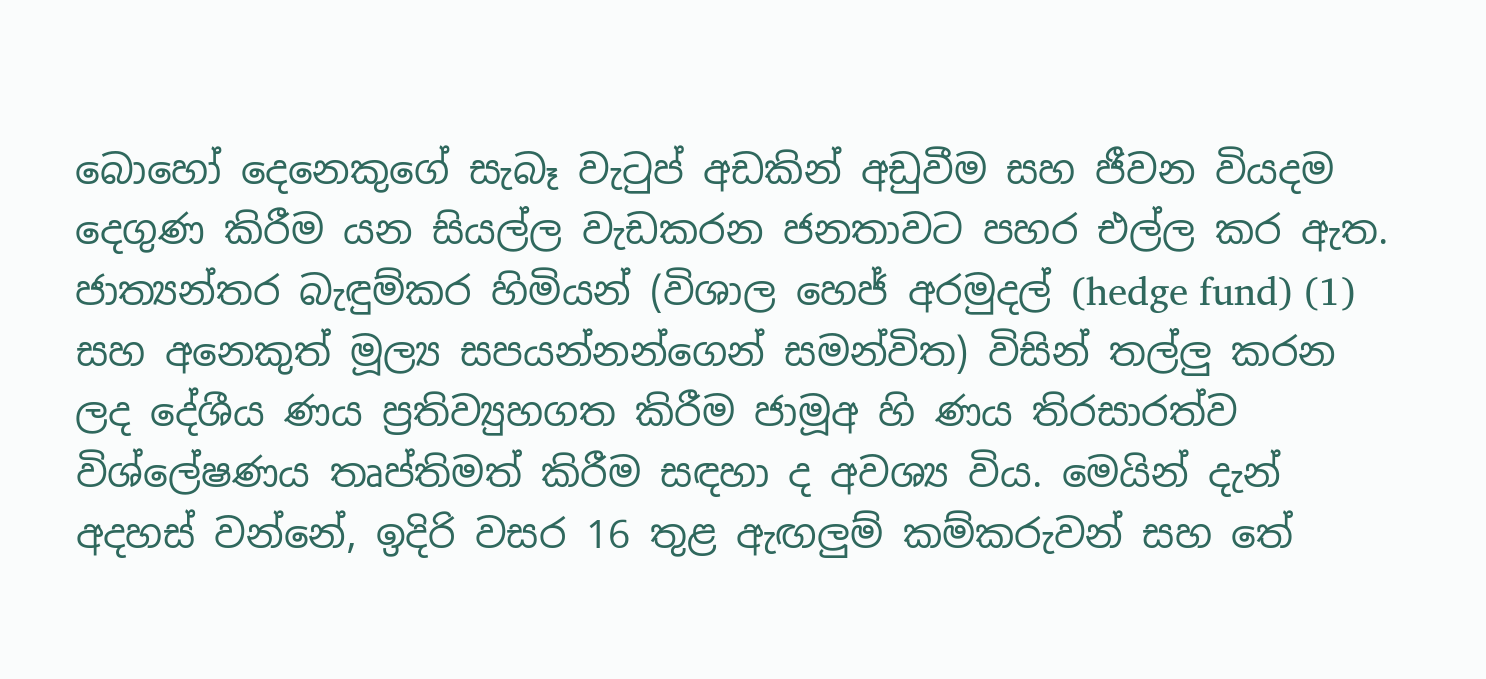බොහෝ දෙනෙකුගේ සැබෑ වැටුප් අඩකින් අඩුවීම සහ ජීවන වියදම දෙගුණ කිරීම යන සියල්ල වැඩකරන ජනතාවට පහර එල්ල කර ඇත. ජාත්‍යන්තර බැඳුම්කර හිමියන් (විශාල හෙජ් අරමුදල් (hedge fund) (1) සහ අනෙකුත් මූල්‍ය සපයන්නන්ගෙන් සමන්විත) විසින් තල්ලු කරන ලද දේශීය ණය ප්‍රතිව්‍යුහගත කිරීම ජාමූඅ හි ණය තිරසාරත්ව විශ්ලේෂණය තෘප්තිමත් කිරීම සඳහා ද අවශ්‍ය විය. මෙයින් දැන් අදහස් වන්නේ, ඉදිරි වසර 16 තුළ ඇඟලුම් කම්කරුවන් සහ තේ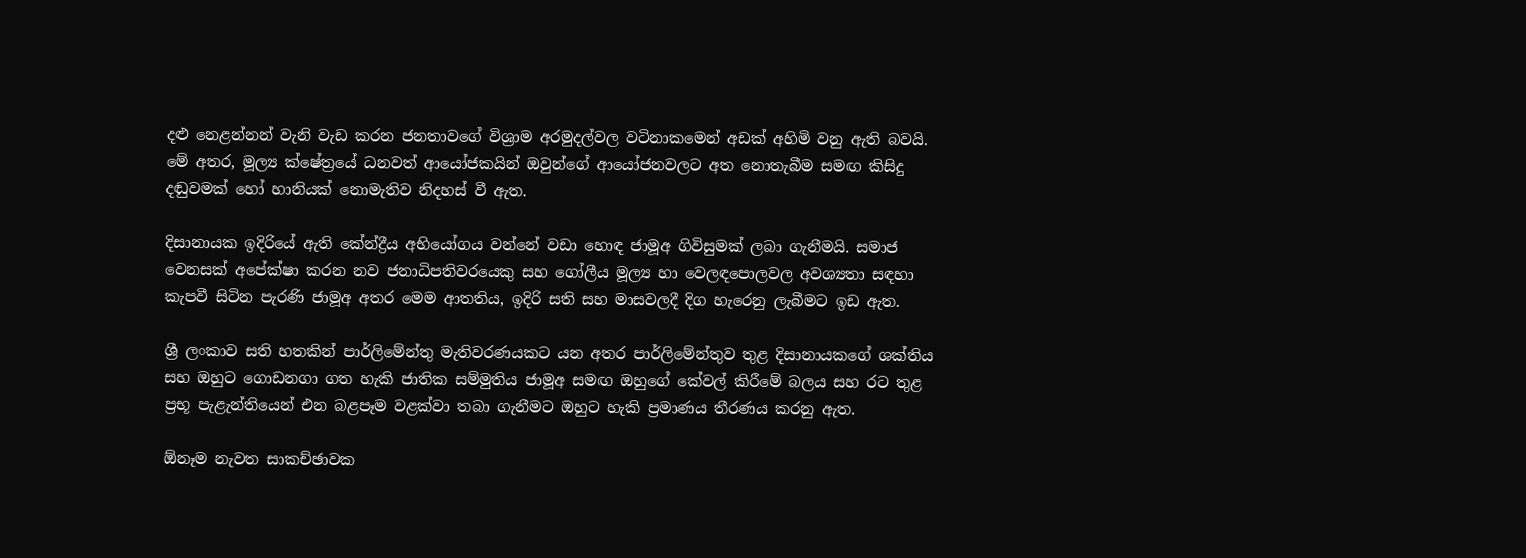දළු නෙළන්නන් වැනි වැඩ කරන ජනතාවගේ විශ්‍රාම අරමුදල්වල වටිනාකමෙන් අඩක් අහිමි වනු ඇති බවයි. මේ අතර, මූල්‍ය ක්ෂේත්‍රයේ ධනවත් ආයෝජකයින් ඔවුන්ගේ ආයෝජනවලට අත නොතැබීම සමඟ කිසිදු දඬුවමක් හෝ හානියක් නොමැතිව නිදහස් වී ඇත.

දිසානායක ඉදිරියේ ඇති කේන්ද්‍රීය අභියෝගය වන්නේ වඩා හොඳ ජාමූඅ ගිවිසුමක් ලබා ගැනීමයි. සමාජ වෙනසක් අපේක්ෂා කරන නව ජනාධිපතිවරයෙකු සහ ගෝලීය මූල්‍ය හා වෙලඳපොලවල අවශ්‍යතා සඳහා කැපවී සිටින පැරණි ජාමූඅ අතර මෙම ආතතිය, ඉදිරි සති සහ මාසවලදී දිග හැරෙනු ලැබීමට ඉඩ ඇත.

ශ්‍රී ලංකාව සති හතකින් පාර්ලිමේන්තු මැතිවරණයකට යන අතර පාර්ලිමේන්තුව තුළ දිසානායකගේ ශක්තිය සහ ඔහුට ගොඩනගා ගත හැකි ජාතික සම්මුතිය ජාමූඅ සමඟ ඔහුගේ කේවල් කිරීමේ බලය සහ රට තුළ ප්‍රභූ පැළැන්තියෙන් එන බළපෑම වළක්වා තබා ගැනීමට ඔහුට හැකි ප්‍රමාණය තීරණය කරනු ඇත.

ඕනෑම නැවත සාකච්ඡාවක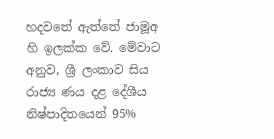හදවතේ ඇත්තේ ජාමූඅ හි ඉලක්ක වේ. මේවාට අනුව, ශ්‍රී ලංකාව සිය රාජ්‍ය ණය දළ දේශීය නිෂ්පාදිතයෙන් 95%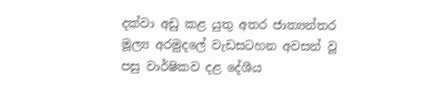දක්වා අඩු කළ යුතු අතර ජාත්‍යන්තර මූල්‍ය අරමුදලේ වැඩසටහන අවසන් වූ පසු වාර්ෂිකව දළ දේශීය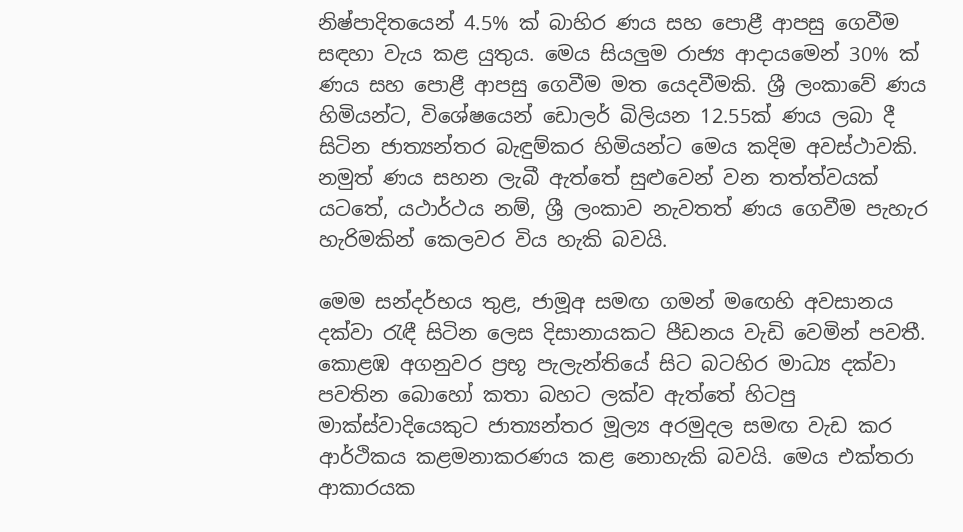නිෂ්පාදිතයෙන් 4.5% ක් බාහිර ණය සහ පොළී ආපසු ගෙවීම සඳහා වැය කළ යුතුය. මෙය සියලුම රාජ්‍ය ආදායමෙන් 30% ක් ණය සහ පොළී ආපසු ගෙවීම මත යෙදවීමකි. ශ්‍රී ලංකාවේ ණය හිමියන්ට, විශේෂයෙන් ඩොලර් බිලියන 12.55ක් ණය ලබා දී සිටින ජාත්‍යන්තර බැඳුම්කර හිමියන්ට මෙය කදිම අවස්ථාවකි. නමුත් ණය සහන ලැබී ඇත්තේ සුළුවෙන් වන තත්ත්වයක් යටතේ, යථාර්ථය නම්, ශ්‍රී ලංකාව නැවතත් ණය ගෙවීම පැහැර හැරිමකින් කෙලවර විය හැකි බවයි.

මෙම සන්දර්භය තුළ, ජාමූඅ සමඟ ගමන් මඟෙහි අවසානය දක්වා රැඳී සිටින ලෙස දිසානායකට පීඩනය වැඩි වෙමින් පවතී. කොළඹ අගනුවර ප්‍රභූ පැලැන්තියේ සිට බටහිර මාධ්‍ය දක්වා පවතින බොහෝ කතා බහට ලක්ව ඇත්තේ හිටපු මාක්ස්වාදියෙකුට ජාත්‍යන්තර මූල්‍ය අරමුදල සමඟ වැඩ කර ආර්ථිකය කළමනාකරණය කළ නොහැකි බවයි. මෙය එක්තරා ආකාරයක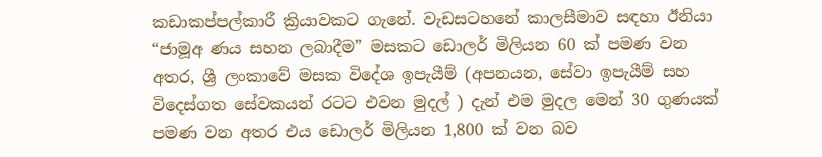කඩාකප්පල්කාරී ක්‍රියාවකට ගැනේ. වැඩසටහනේ කාලසීමාව සඳහා ඊනියා “ජාමූඅ ණය සහන ලබාදීම” මසකට ඩොලර් මිලියන 60 ක් පමණ වන අතර, ශ්‍රී ලංකාවේ මසක විදේශ ඉපැයීම් (අපනයන, සේවා ඉපැයීම් සහ විදෙස්ගත සේවකයන් රටට එවන මුදල් ) දැන් එම මුදල මෙන් 30 ගුණයක් පමණ වන අතර එය ඩොලර් මිලියන 1,800 ක් වන බව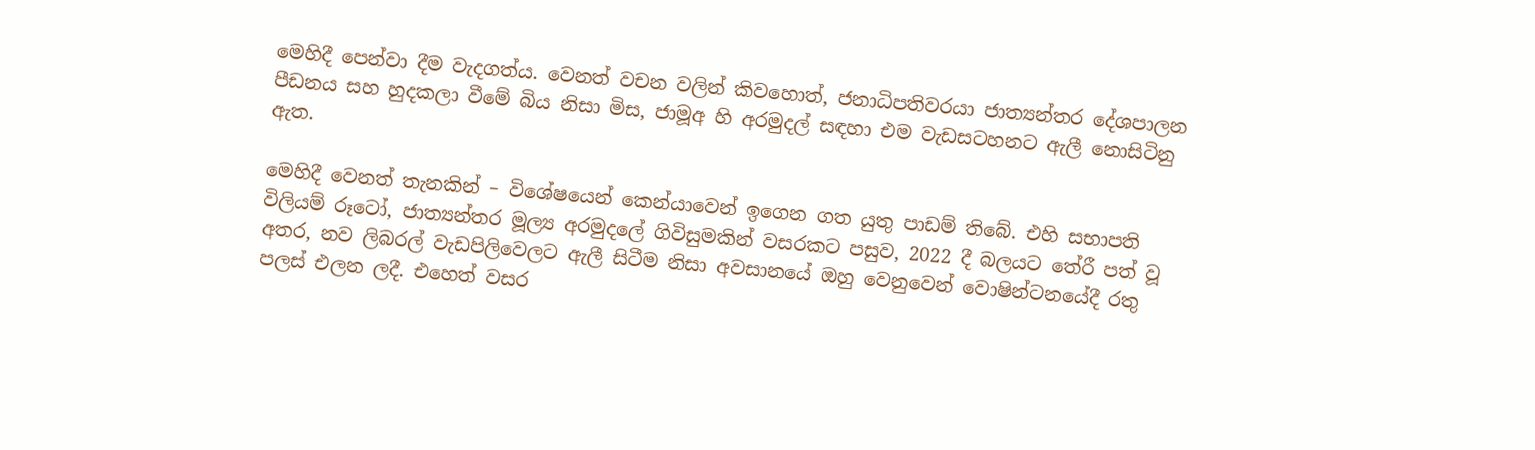මෙහිදී පෙන්වා දීම වැදගත්ය. වෙනත් වචන වලින් කිවහොත්, ජනාධිපතිවරයා ජාත්‍යන්තර දේශපාලන පීඩනය සහ හුදකලා වීමේ බිය නිසා මිස, ජාමූඅ හි අරමුදල් සඳහා එම වැඩසටහනට ඇලී නොසිටිනු ඇත.

මෙහිදී වෙනත් තැනකින් – විශේෂයෙන් කෙන්යාවෙන් ඉගෙන ගත යුතු පාඩම් තිබේ. එහි සභාපති විලියම් රූටෝ, ජාත්‍යන්තර මූල්‍ය අරමුදලේ ගිවිසුමකින් වසරකට පසුව, 2022 දී බලයට තේරී පත් වූ අතර, නව ලිබරල් වැඩපිලිවෙලට ඇලී සිටීම නිසා අවසානයේ ඔහු වෙනුවෙන් වොෂින්ටනයේදී රතු පලස් එලන ලදී. එහෙත් වසර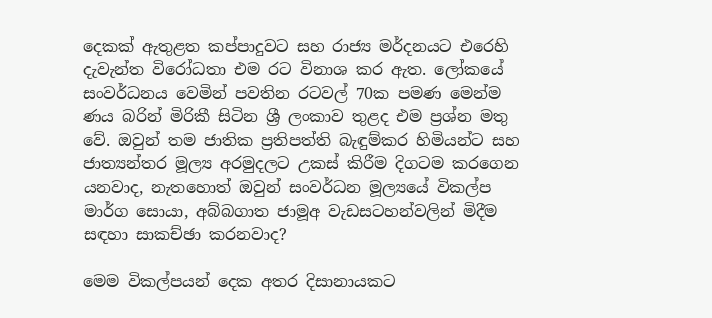දෙකක් ඇතුළත කප්පාදුවට සහ රාජ්‍ය මර්දනයට එරෙහි දැවැන්ත විරෝධතා එම රට විනාශ කර ඇත. ලෝකයේ සංවර්ධනය වෙමින් පවතින රටවල් 70ක පමණ මෙන්ම ණය බරින් මිරිකී සිටින ශ්‍රී ලංකාව තුළද එම ප්‍රශ්න මතු වේ. ඔවුන් තම ජාතික ප්‍රතිපත්ති බැඳුම්කර හිමියන්ට සහ ජාත්‍යන්තර මූල්‍ය අරමුදලට උකස් කිරීම දිගටම කරගෙන යනවාද, නැතහොත් ඔවුන් සංවර්ධන මූල්‍යයේ විකල්ප මාර්ග සොයා, අබ්බගාත ජාමූඅ වැඩසටහන්වලින් මිදීම සඳහා සාකච්ඡා කරනවාද?

මෙම විකල්පයන් දෙක අතර දිසානායකට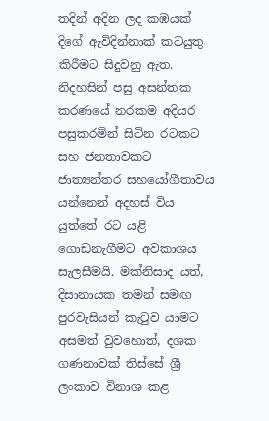තදින් අදින ලද කඹයක් දිගේ ඇවිදින්නාක් කටයුතු කිරීමට සිදුවනු ඇත. නිදහසින් පසු අසන්තක කරණයේ නරකම අදියර පසුකරමින් සිටින රටකට සහ ජනතාවකට ජාත්‍යන්තර සහයෝගීතාවය යන්නෙන් අදහස් විය යුත්තේ රට යළි ගොඩනැගීමට අවකාශය සැලසීමයි. මක්නිසාද යත්, දිසානායක තමන් සමඟ පුරවැසියන් කැටුව යාමට අසමත් වුවහොත්, දශක ගණනාවක් තිස්සේ ශ්‍රී ලංකාව විනාශ කළ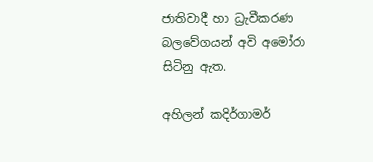ජාතිවාදී හා ධ්‍රැවීකරණ බලවේගයන් අවි අමෝරා සිටිනු ඇත.

අහිලන් කදිර්ගාමර්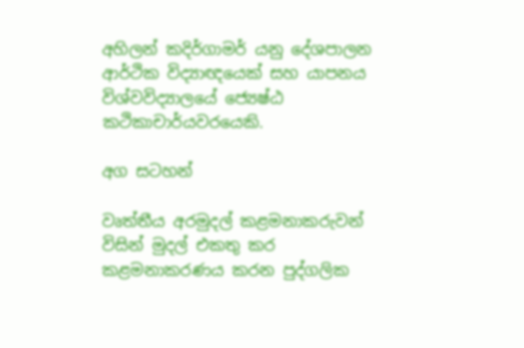අහිලන් කදිර්ගාමර් යනු දේශපාලන ආර්ථික විද්‍යාඥයෙක් සහ යාපනය විශ්වවිද්‍යාලයේ ජ්‍යෙෂ්ඨ කථිකාචාර්යවරයෙකි.

අග සටහන්

වෘත්තීය අරමුදල් කළමනාකරුවන් විසින් මුදල් එකතු කර කළමනාකරණය කරන පුද්ගලික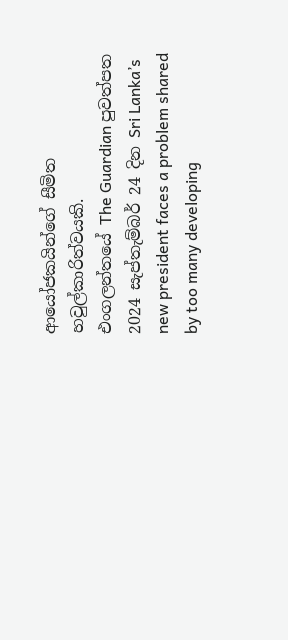ආයෝජකයින්ගේ සීමිත හවුල්කාරිත්වයකි.
එංගලන්තයේ The Guardian පුවත්පත 2024 සැප්තැම්බර් 24 දින Sri Lanka’s new president faces a problem shared by too many developing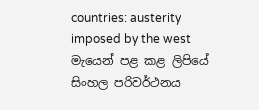countries: austerity imposed by the west මැයෙන් පළ කළ ලිපියේ සිංහල පරිවර්ථනය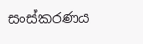සංස්කරණය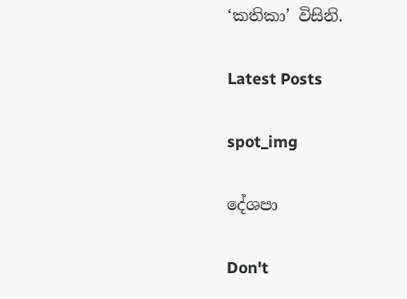‘කතිකා’ විසිනි.

Latest Posts

spot_img

දේශපා

Don't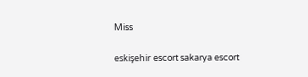Miss

eskişehir escort sakarya escort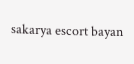sakarya escort bayan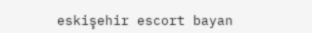eskişehir escort bayan